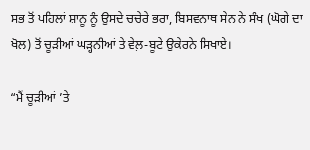ਸਭ ਤੋਂ ਪਹਿਲਾਂ ਸ਼ਾਨੂ ਨੂੰ ਉਸਦੇ ਚਚੇਰੇ ਭਰਾ, ਬਿਸਵਨਾਥ ਸੇਨ ਨੇ ਸੰਖ (ਘੋਗੇ ਦਾ ਖੋਲ) ਤੋਂ ਚੂੜੀਆਂ ਘੜ੍ਹਨੀਆਂ ਤੇ ਵੇਲ਼-ਬੂਟੇ ਉਕੇਰਨੇ ਸਿਖਾਏ।

“ਮੈਂ ਚੂੜੀਆਂ ’ਤੇ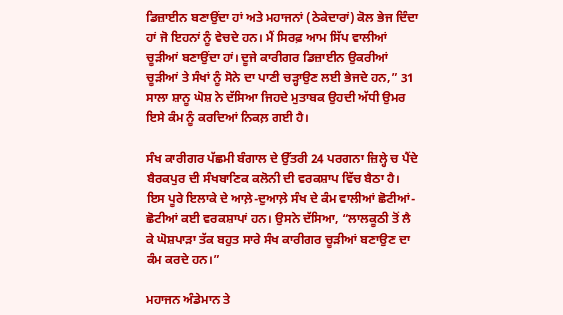ਡਿਜ਼ਾਈਨ ਬਣਾਉਂਦਾ ਹਾਂ ਅਤੇ ਮਹਾਜਨਾਂ (ਠੇਕੇਦਾਰਾਂ) ਕੋਲ ਭੇਜ ਦਿੰਦਾ ਹਾਂ ਜੋ ਇਹਨਾਂ ਨੂੰ ਵੇਚਦੇ ਹਨ। ਮੈਂ ਸਿਰਫ਼ ਆਮ ਸਿੱਪ ਵਾਲੀਆਂ ਚੂੜੀਆਂ ਬਣਾਉਂਦਾ ਹਾਂ। ਦੂਜੇ ਕਾਰੀਗਰ ਡਿਜ਼ਾਈਨ ਉਕਰੀਆਂ ਚੂੜੀਆਂ ਤੇ ਸੰਖਾਂ ਨੂੰ ਸੋਨੇ ਦਾ ਪਾਣੀ ਚੜ੍ਹਾਉਣ ਲਈ ਭੇਜਦੇ ਹਨ,” 31 ਸਾਲਾ ਸ਼ਾਨੂ ਘੋਸ਼ ਨੇ ਦੱਸਿਆ ਜਿਹਦੇ ਮੁਤਾਬਕ ਉਹਦੀ ਅੱਧੀ ਉਮਰ ਇਸੇ ਕੰਮ ਨੂੰ ਕਰਦਿਆਂ ਨਿਕਲ਼ ਗਈ ਹੈ।

ਸੰਖ ਕਾਰੀਗਰ ਪੱਛਮੀ ਬੰਗਾਲ ਦੇ ਉੱਤਰੀ 24 ਪਰਗਨਾ ਜ਼ਿਲ੍ਹੇ ਚ ਪੈਂਦੇ ਬੈਰਕਪੁਰ ਦੀ ਸੰਖਬਾਣਿਕ ਕਲੋਨੀ ਦੀ ਵਰਕਸ਼ਾਪ ਵਿੱਚ ਬੈਠਾ ਹੈ। ਇਸ ਪੂਰੇ ਇਲਾਕੇ ਦੇ ਆਲ਼ੇ-ਦੁਆਲ਼ੇ ਸੰਖ ਦੇ ਕੰਮ ਵਾਲੀਆਂ ਛੋਟੀਆਂ-ਛੋਟੀਆਂ ਕਈ ਵਰਕਸ਼ਾਪਾਂ ਹਨ। ਉਸਨੇ ਦੱਸਿਆ, “ਲਾਲਕੂਠੀ ਤੋਂ ਲੈ ਕੇ ਘੋਸ਼ਪਾੜਾ ਤੱਕ ਬਹੁਤ ਸਾਰੇ ਸੰਖ ਕਾਰੀਗਰ ਚੂੜੀਆਂ ਬਣਾਉਣ ਦਾ ਕੰਮ ਕਰਦੇ ਹਨ।”

ਮਹਾਜਨ ਅੰਡੇਮਾਨ ਤੇ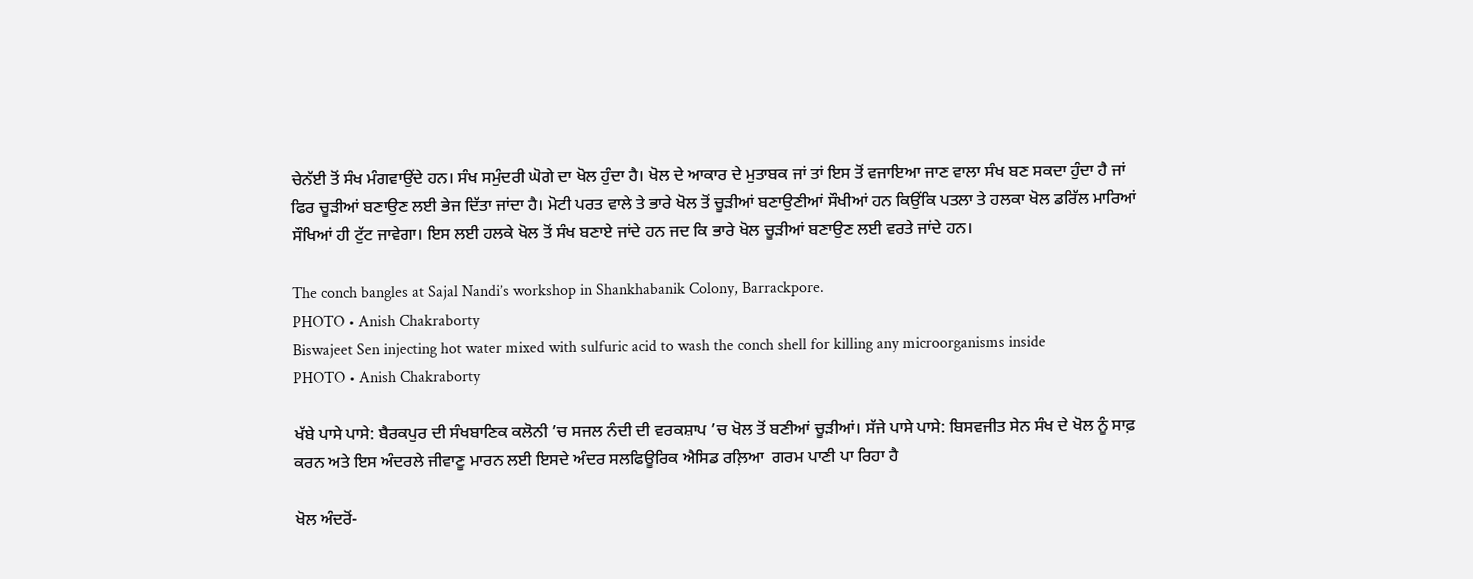ਚੇਨੱਈ ਤੋਂ ਸੰਖ ਮੰਗਵਾਉਂਦੇ ਹਨ। ਸੰਖ ਸਮੁੰਦਰੀ ਘੋਗੇ ਦਾ ਖੋਲ ਹੁੰਦਾ ਹੈ। ਖੋਲ ਦੇ ਆਕਾਰ ਦੇ ਮੁਤਾਬਕ ਜਾਂ ਤਾਂ ਇਸ ਤੋਂ ਵਜਾਇਆ ਜਾਣ ਵਾਲਾ ਸੰਖ ਬਣ ਸਕਦਾ ਹੁੰਦਾ ਹੈ ਜਾਂ ਫਿਰ ਚੂੜੀਆਂ ਬਣਾਉਣ ਲਈ ਭੇਜ ਦਿੱਤਾ ਜਾਂਦਾ ਹੈ। ਮੋਟੀ ਪਰਤ ਵਾਲੇ ਤੇ ਭਾਰੇ ਖੋਲ ਤੋਂ ਚੂੜੀਆਂ ਬਣਾਉਣੀਆਂ ਸੌਖੀਆਂ ਹਨ ਕਿਉਂਕਿ ਪਤਲਾ ਤੇ ਹਲਕਾ ਖੋਲ ਡਰਿੱਲ ਮਾਰਿਆਂ ਸੌਖਿਆਂ ਹੀ ਟੁੱਟ ਜਾਵੇਗਾ। ਇਸ ਲਈ ਹਲਕੇ ਖੋਲ ਤੋਂ ਸੰਖ ਬਣਾਏ ਜਾਂਦੇ ਹਨ ਜਦ ਕਿ ਭਾਰੇ ਖੋਲ ਚੂੜੀਆਂ ਬਣਾਉਣ ਲਈ ਵਰਤੇ ਜਾਂਦੇ ਹਨ।

The conch bangles at Sajal Nandi’s workshop in Shankhabanik Colony, Barrackpore.
PHOTO • Anish Chakraborty
Biswajeet Sen injecting hot water mixed with sulfuric acid to wash the conch shell for killing any microorganisms inside
PHOTO • Anish Chakraborty

ਖੱਬੇ ਪਾਸੇ ਪਾਸੇ: ਬੈਰਕਪੁਰ ਦੀ ਸੰਖਬਾਣਿਕ ਕਲੋਨੀ ’ਚ ਸਜਲ ਨੰਦੀ ਦੀ ਵਰਕਸ਼ਾਪ ’ਚ ਖੋਲ ਤੋਂ ਬਣੀਆਂ ਚੂੜੀਆਂ। ਸੱਜੇ ਪਾਸੇ ਪਾਸੇ: ਬਿਸਵਜੀਤ ਸੇਨ ਸੰਖ ਦੇ ਖੋਲ ਨੂੰ ਸਾਫ਼ ਕਰਨ ਅਤੇ ਇਸ ਅੰਦਰਲੇ ਜੀਵਾਣੂ ਮਾਰਨ ਲਈ ਇਸਦੇ ਅੰਦਰ ਸਲਫਿਊਰਿਕ ਐਸਿਡ ਰਲ਼ਿਆ  ਗਰਮ ਪਾਣੀ ਪਾ ਰਿਹਾ ਹੈ

ਖੋਲ ਅੰਦਰੋਂ-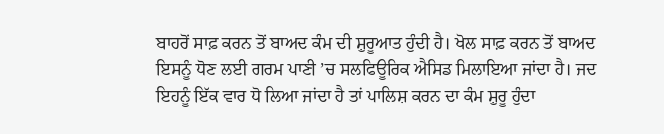ਬਾਹਰੋਂ ਸਾਫ਼ ਕਰਨ ਤੋਂ ਬਾਅਦ ਕੰਮ ਦੀ ਸ਼ੁਰੂਆਤ ਹੁੰਦੀ ਹੈ। ਖੋਲ ਸਾਫ਼ ਕਰਨ ਤੋਂ ਬਾਅਦ ਇਸਨੂੰ ਧੋਣ ਲਈ ਗਰਮ ਪਾਣੀ ’ਚ ਸਲਫਿਊਰਿਕ ਐਸਿਡ ਮਿਲਾਇਆ ਜਾਂਦਾ ਹੈ। ਜਦ ਇਹਨੂੰ ਇੱਕ ਵਾਰ ਧੋ ਲਿਆ ਜਾਂਦਾ ਹੈ ਤਾਂ ਪਾਲਿਸ਼ ਕਰਨ ਦਾ ਕੰਮ ਸ਼ੁਰੂ ਹੁੰਦਾ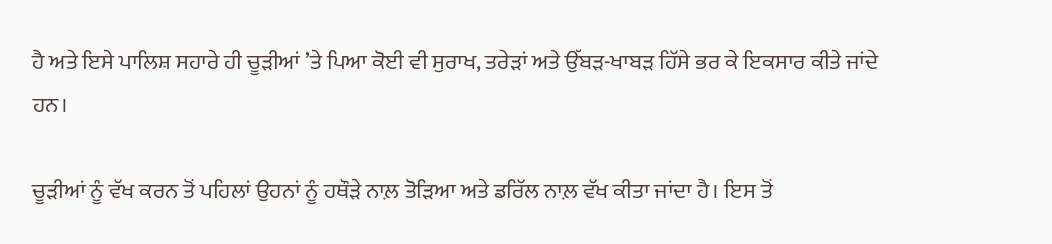ਹੈ ਅਤੇ ਇਸੇ ਪਾਲਿਸ਼ ਸਹਾਰੇ ਹੀ ਚੂੜੀਆਂ ’ਤੇ ਪਿਆ ਕੋਈ ਵੀ ਸੁਰਾਖ, ਤਰੇੜਾਂ ਅਤੇ ਉੱਬੜ-ਖਾਬੜ ਹਿੱਸੇ ਭਰ ਕੇ ਇਕਸਾਰ ਕੀਤੇ ਜਾਂਦੇ ਹਨ।

ਚੂੜੀਆਂ ਨੂੰ ਵੱਖ ਕਰਨ ਤੋਂ ਪਹਿਲਾਂ ਉਹਨਾਂ ਨੂੰ ਹਥੌੜੇ ਨਾਲ਼ ਤੋੜਿਆ ਅਤੇ ਡਰਿੱਲ ਨਾਲ਼ ਵੱਖ ਕੀਤਾ ਜਾਂਦਾ ਹੈ। ਇਸ ਤੋਂ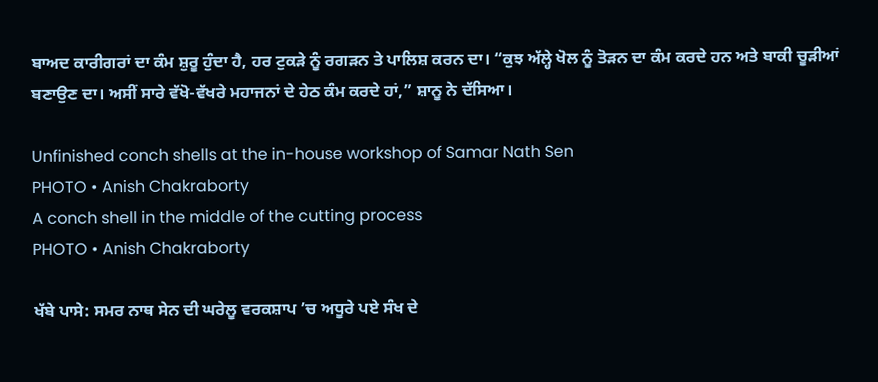ਬਾਅਦ ਕਾਰੀਗਰਾਂ ਦਾ ਕੰਮ ਸ਼ੁਰੂ ਹੁੰਦਾ ਹੈ, ਹਰ ਟੁਕੜੇ ਨੂੰ ਰਗੜਨ ਤੇ ਪਾਲਿਸ਼ ਕਰਨ ਦਾ। “ਕੁਝ ਅੱਲ੍ਹੇ ਖੋਲ ਨੂੰ ਤੋੜਨ ਦਾ ਕੰਮ ਕਰਦੇ ਹਨ ਅਤੇ ਬਾਕੀ ਚੂੜੀਆਂ ਬਣਾਉਣ ਦਾ। ਅਸੀਂ ਸਾਰੇ ਵੱਖੋ-ਵੱਖਰੇ ਮਹਾਜਨਾਂ ਦੇ ਹੇਠ ਕੰਮ ਕਰਦੇ ਹਾਂ,” ਸ਼ਾਨੂ ਨੇ ਦੱਸਿਆ।

Unfinished conch shells at the in-house workshop of Samar Nath Sen
PHOTO • Anish Chakraborty
A conch shell in the middle of the cutting process
PHOTO • Anish Chakraborty

ਖੱਬੇ ਪਾਸੇ: ਸਮਰ ਨਾਥ ਸੇਨ ਦੀ ਘਰੇਲੂ ਵਰਕਸ਼ਾਪ ’ਚ ਅਧੂਰੇ ਪਏ ਸੰਖ ਦੇ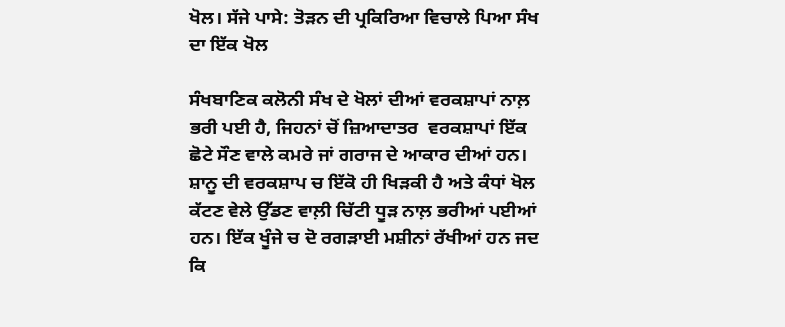ਖੋਲ। ਸੱਜੇ ਪਾਸੇ: ਤੋੜਨ ਦੀ ਪ੍ਰਕਿਰਿਆ ਵਿਚਾਲੇ ਪਿਆ ਸੰਖ ਦਾ ਇੱਕ ਖੋਲ

ਸੰਖਬਾਣਿਕ ਕਲੋਨੀ ਸੰਖ ਦੇ ਖੋਲਾਂ ਦੀਆਂ ਵਰਕਸ਼ਾਪਾਂ ਨਾਲ਼ ਭਰੀ ਪਈ ਹੈ, ਜਿਹਨਾਂ ਚੋਂ ਜ਼ਿਆਦਾਤਰ  ਵਰਕਸ਼ਾਪਾਂ ਇੱਕ ਛੋਟੇ ਸੌਣ ਵਾਲੇ ਕਮਰੇ ਜਾਂ ਗਰਾਜ ਦੇ ਆਕਾਰ ਦੀਆਂ ਹਨ। ਸ਼ਾਨੂ ਦੀ ਵਰਕਸ਼ਾਪ ਚ ਇੱਕੋ ਹੀ ਖਿੜਕੀ ਹੈ ਅਤੇ ਕੰਧਾਂ ਖੋਲ ਕੱਟਣ ਵੇਲੇ ਉੱਡਣ ਵਾਲ਼ੀ ਚਿੱਟੀ ਧੂੜ ਨਾਲ਼ ਭਰੀਆਂ ਪਈਆਂ ਹਨ। ਇੱਕ ਖੂੰਜੇ ਚ ਦੋ ਰਗੜਾਈ ਮਸ਼ੀਨਾਂ ਰੱਖੀਆਂ ਹਨ ਜਦ ਕਿ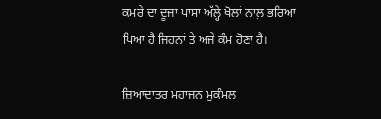ਕਮਰੇ ਦਾ ਦੂਜਾ ਪਾਸਾ ਅੱਲ੍ਹੇ ਖੋਲਾਂ ਨਾਲ਼ ਭਰਿਆ ਪਿਆ ਹੈ ਜਿਹਨਾਂ ਤੇ ਅਜੇ ਕੰਮ ਹੋਣਾ ਹੈ।

ਜ਼ਿਆਦਾਤਰ ਮਹਾਜਨ ਮੁਕੰਮਲ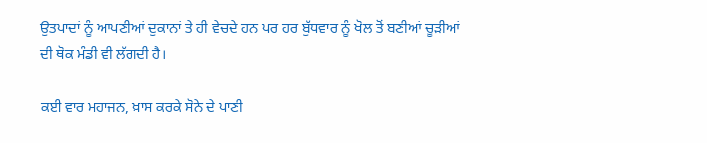ਉਤਪਾਦਾਂ ਨੂੰ ਆਪਣੀਆਂ ਦੁਕਾਨਾਂ ਤੇ ਹੀ ਵੇਚਦੇ ਹਨ ਪਰ ਹਰ ਬੁੱਧਵਾਰ ਨੂੰ ਖੋਲ ਤੋਂ ਬਣੀਆਂ ਚੂੜੀਆਂ ਦੀ ਥੋਕ ਮੰਡੀ ਵੀ ਲੱਗਦੀ ਹੈ।

ਕਈ ਵਾਰ ਮਹਾਜਨ, ਖ਼ਾਸ ਕਰਕੇ ਸੋਨੇ ਦੇ ਪਾਣੀ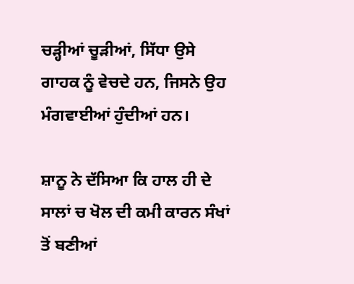ਚੜ੍ਹੀਆਂ ਚੂੜੀਆਂ, ਸਿੱਧਾ ਉਸੇ ਗਾਹਕ ਨੂੰ ਵੇਚਦੇ ਹਨ, ਜਿਸਨੇ ਉਹ ਮੰਗਵਾਈਆਂ ਹੁੰਦੀਆਂ ਹਨ।

ਸ਼ਾਨੂ ਨੇ ਦੱਸਿਆ ਕਿ ਹਾਲ ਹੀ ਦੇ ਸਾਲਾਂ ਚ ਖੋਲ ਦੀ ਕਮੀ ਕਾਰਨ ਸੰਖਾਂ ਤੋਂ ਬਣੀਆਂ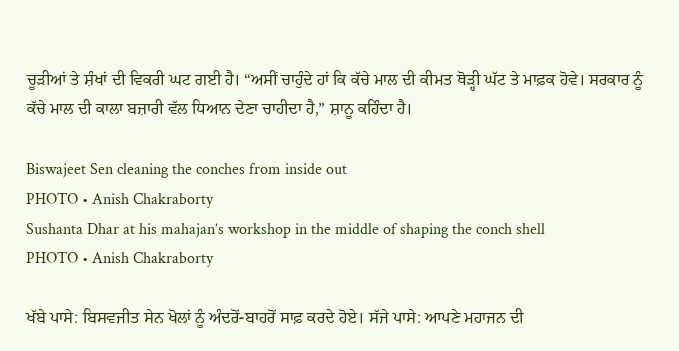ਚੂੜੀਆਂ ਤੇ ਸ਼ੰਖਾਂ ਦੀ ਵਿਕਰੀ ਘਟ ਗਈ ਹੈ। “ਅਸੀਂ ਚਾਹੁੰਦੇ ਹਾਂ ਕਿ ਕੱਚੇ ਮਾਲ ਦੀ ਕੀਮਤ ਥੋੜ੍ਹੀ ਘੱਟ ਤੇ ਮਾਫ਼ਕ ਹੋਵੇ। ਸਰਕਾਰ ਨੂੰ ਕੱਚੇ ਮਾਲ ਦੀ ਕਾਲਾ ਬਜ਼ਾਰੀ ਵੱਲ ਧਿਆਨ ਦੇਣਾ ਚਾਹੀਦਾ ਹੈ,” ਸ਼ਾਨੂ ਕਹਿੰਦਾ ਹੈ।

Biswajeet Sen cleaning the conches from inside out
PHOTO • Anish Chakraborty
Sushanta Dhar at his mahajan’s workshop in the middle of shaping the conch shell
PHOTO • Anish Chakraborty

ਖੱਬੇ ਪਾਸੇ: ਬਿਸਵਜੀਤ ਸੇਨ ਖੋਲਾਂ ਨੂੰ ਅੰਦਰੋਂ-ਬਾਹਰੋਂ ਸਾਫ਼ ਕਰਦੇ ਹੋਏ। ਸੱਜੇ ਪਾਸੇ: ਆਪਣੇ ਮਹਾਜਨ ਦੀ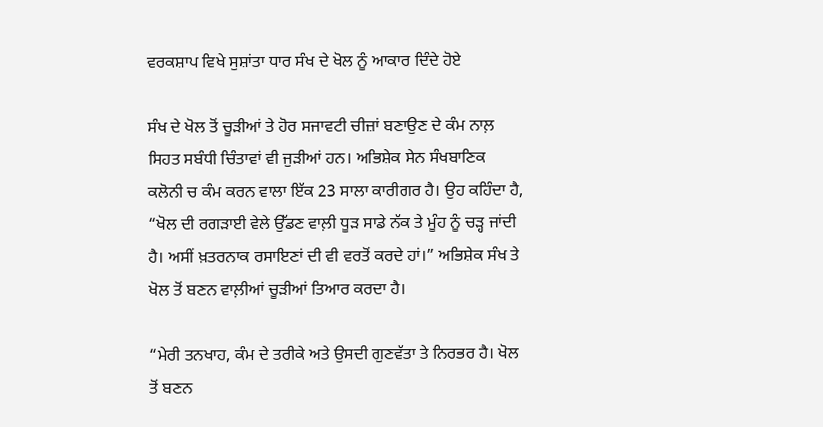ਵਰਕਸ਼ਾਪ ਵਿਖੇ ਸੁਸ਼ਾਂਤਾ ਧਾਰ ਸੰਖ ਦੇ ਖੋਲ ਨੂੰ ਆਕਾਰ ਦਿੰਦੇ ਹੋਏ

ਸੰਖ ਦੇ ਖੋਲ ਤੋਂ ਚੂੜੀਆਂ ਤੇ ਹੋਰ ਸਜਾਵਟੀ ਚੀਜ਼ਾਂ ਬਣਾਉਣ ਦੇ ਕੰਮ ਨਾਲ਼ ਸਿਹਤ ਸਬੰਧੀ ਚਿੰਤਾਵਾਂ ਵੀ ਜੁੜੀਆਂ ਹਨ। ਅਭਿਸ਼ੇਕ ਸੇਨ ਸੰਖਬਾਣਿਕ ਕਲੋਨੀ ਚ ਕੰਮ ਕਰਨ ਵਾਲਾ ਇੱਕ 23 ਸਾਲਾ ਕਾਰੀਗਰ ਹੈ। ਉਹ ਕਹਿੰਦਾ ਹੈ, “ਖੋਲ ਦੀ ਰਗੜਾਈ ਵੇਲੇ ਉੱਡਣ ਵਾਲ਼ੀ ਧੂੜ ਸਾਡੇ ਨੱਕ ਤੇ ਮੂੰਹ ਨੂੰ ਚੜ੍ਹ ਜਾਂਦੀ ਹੈ। ਅਸੀਂ ਖ਼ਤਰਨਾਕ ਰਸਾਇਣਾਂ ਦੀ ਵੀ ਵਰਤੋਂ ਕਰਦੇ ਹਾਂ।” ਅਭਿਸ਼ੇਕ ਸੰਖ ਤੇ ਖੋਲ ਤੋਂ ਬਣਨ ਵਾਲ਼ੀਆਂ ਚੂੜੀਆਂ ਤਿਆਰ ਕਰਦਾ ਹੈ।

“ਮੇਰੀ ਤਨਖਾਹ, ਕੰਮ ਦੇ ਤਰੀਕੇ ਅਤੇ ਉਸਦੀ ਗੁਣਵੱਤਾ ਤੇ ਨਿਰਭਰ ਹੈ। ਖੋਲ ਤੋਂ ਬਣਨ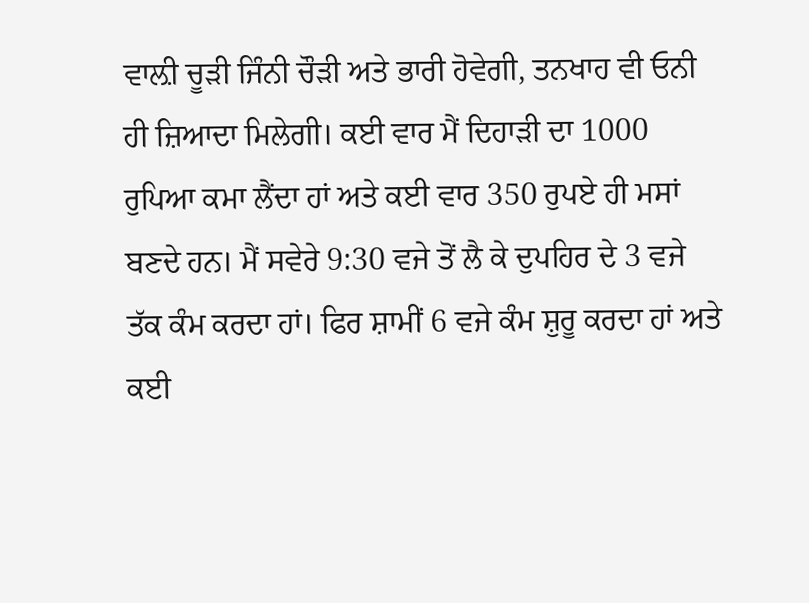ਵਾਲ਼ੀ ਚੂੜੀ ਜਿੰਨੀ ਚੌੜੀ ਅਤੇ ਭਾਰੀ ਹੋਵੇਗੀ, ਤਨਖਾਹ ਵੀ ਓਨੀ ਹੀ ਜ਼ਿਆਦਾ ਮਿਲੇਗੀ। ਕਈ ਵਾਰ ਮੈਂ ਦਿਹਾੜੀ ਦਾ 1000 ਰੁਪਿਆ ਕਮਾ ਲੈਂਦਾ ਹਾਂ ਅਤੇ ਕਈ ਵਾਰ 350 ਰੁਪਏ ਹੀ ਮਸਾਂ ਬਣਦੇ ਹਨ। ਮੈਂ ਸਵੇਰੇ 9:30 ਵਜੇ ਤੋਂ ਲੈ ਕੇ ਦੁਪਹਿਰ ਦੇ 3 ਵਜੇ ਤੱਕ ਕੰਮ ਕਰਦਾ ਹਾਂ। ਫਿਰ ਸ਼ਾਮੀਂ 6 ਵਜੇ ਕੰਮ ਸ਼ੁਰੂ ਕਰਦਾ ਹਾਂ ਅਤੇ ਕਈ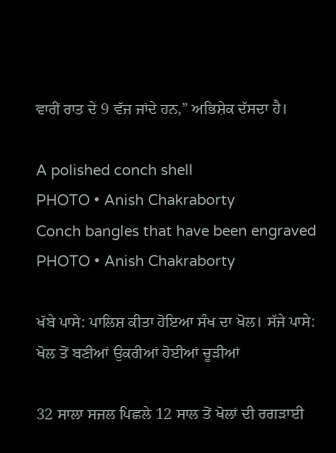ਵਾਰੀਂ ਰਾਤ ਦੇ 9 ਵੱਜ ਜਾਂਦੇ ਹਨ,” ਅਭਿਸ਼ੇਕ ਦੱਸਦਾ ਹੈ।

A polished conch shell
PHOTO • Anish Chakraborty
Conch bangles that have been engraved
PHOTO • Anish Chakraborty

ਖੱਬੇ ਪਾਸੇ: ਪਾਲਿਸ਼ ਕੀਤਾ ਹੋਇਆ ਸੰਖ ਦਾ ਖੋਲ। ਸੱਜੇ ਪਾਸੇ: ਖੋਲ ਤੋਂ ਬਣੀਆਂ ਉਕਰੀਆਂ ਹੋਈਆਂ ਚੂੜੀਆਂ

32 ਸਾਲਾ ਸਜਲ ਪਿਛਲੇ 12 ਸਾਲ ਤੋਂ ਖੋਲਾਂ ਦੀ ਰਗੜਾਈ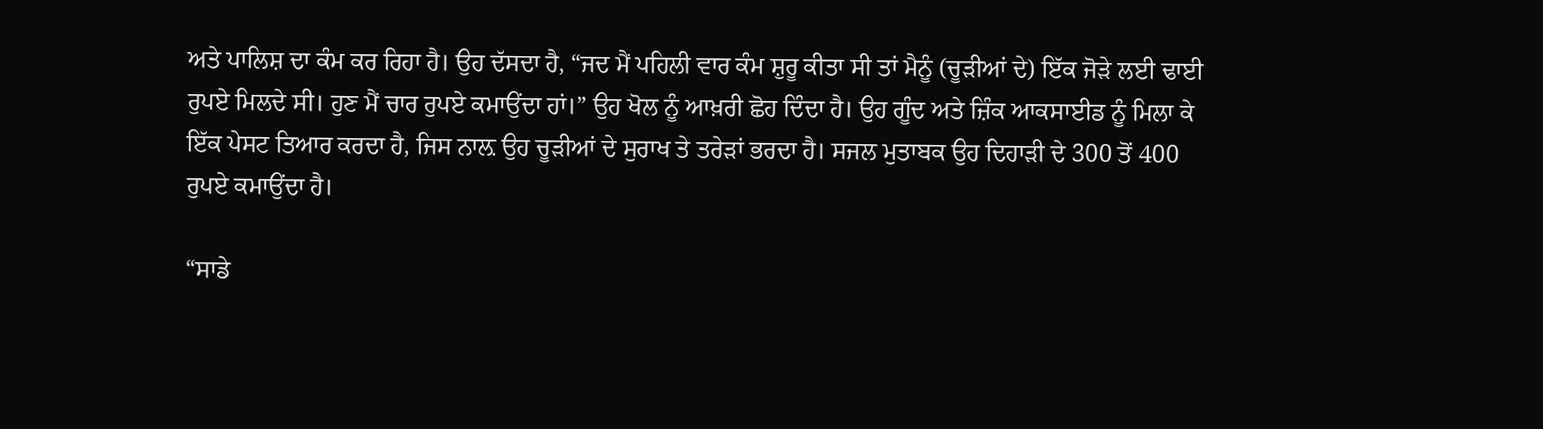ਅਤੇ ਪਾਲਿਸ਼ ਦਾ ਕੰਮ ਕਰ ਰਿਹਾ ਹੈ। ਉਹ ਦੱਸਦਾ ਹੈ, “ਜਦ ਮੈਂ ਪਹਿਲੀ ਵਾਰ ਕੰਮ ਸ਼ੁਰੂ ਕੀਤਾ ਸੀ ਤਾਂ ਮੈਨੂੰ (ਚੂੜੀਆਂ ਦੇ) ਇੱਕ ਜੋੜੇ ਲਈ ਢਾਈ ਰੁਪਏ ਮਿਲਦੇ ਸੀ। ਹੁਣ ਮੈਂ ਚਾਰ ਰੁਪਏ ਕਮਾਉਂਦਾ ਹਾਂ।” ਉਹ ਖੋਲ ਨੂੰ ਆਖ਼ਰੀ ਛੋਹ ਦਿੰਦਾ ਹੈ। ਉਹ ਗੂੰਦ ਅਤੇ ਜ਼ਿੰਕ ਆਕਸਾਈਡ ਨੂੰ ਮਿਲਾ ਕੇ ਇੱਕ ਪੇਸਟ ਤਿਆਰ ਕਰਦਾ ਹੈ, ਜਿਸ ਨਾਲ਼ ਉਹ ਚੂੜੀਆਂ ਦੇ ਸੁਰਾਖ ਤੇ ਤਰੇੜਾਂ ਭਰਦਾ ਹੈ। ਸਜਲ ਮੁਤਾਬਕ ਉਹ ਦਿਹਾੜੀ ਦੇ 300 ਤੋਂ 400 ਰੁਪਏ ਕਮਾਉਂਦਾ ਹੈ।

“ਸਾਡੇ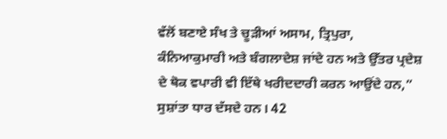ਵੱਲੋਂ ਬਣਾਏ ਸੰਖ ਤੇ ਚੂੜੀਆਂ ਅਸਾਮ, ਤ੍ਰਿਪੁਰਾ, ਕੰਨਿਆਕੁਮਾਰੀ ਅਤੇ ਬੰਗਲਾਦੇਸ਼ ਜਾਂਦੇ ਹਨ ਅਤੇ ਉੱਤਰ ਪ੍ਰਦੇਸ਼ ਦੇ ਥੋਕ ਵਪਾਰੀ ਵੀ ਇੱਥੇ ਖਰੀਦਦਾਰੀ ਕਰਨ ਆਉਂਦੇ ਹਨ,” ਸੁਸ਼ਾਂਤਾ ਧਾਰ ਦੱਸਦੇ ਹਨ। 42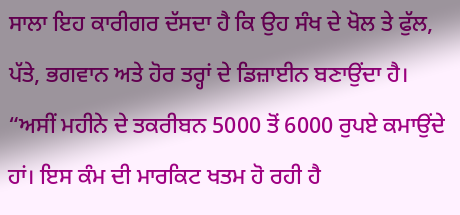ਸਾਲਾ ਇਹ ਕਾਰੀਗਰ ਦੱਸਦਾ ਹੈ ਕਿ ਉਹ ਸੰਖ ਦੇ ਖੋਲ ਤੇ ਫੁੱਲ, ਪੱਤੇ, ਭਗਵਾਨ ਅਤੇ ਹੋਰ ਤਰ੍ਹਾਂ ਦੇ ਡਿਜ਼ਾਈਨ ਬਣਾਉਂਦਾ ਹੈ। “ਅਸੀਂ ਮਹੀਨੇ ਦੇ ਤਕਰੀਬਨ 5000 ਤੋਂ 6000 ਰੁਪਏ ਕਮਾਉਂਦੇ ਹਾਂ। ਇਸ ਕੰਮ ਦੀ ਮਾਰਕਿਟ ਖਤਮ ਹੋ ਰਹੀ ਹੈ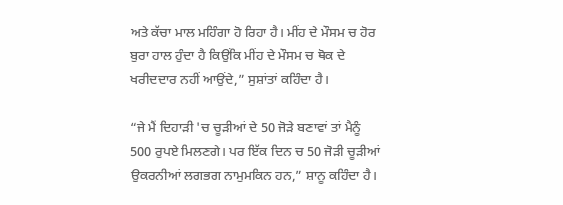ਅਤੇ ਕੱਚਾ ਮਾਲ ਮਹਿੰਗਾ ਹੋ ਰਿਹਾ ਹੈ। ਮੀਂਹ ਦੇ ਮੌਸਮ ਚ ਹੋਰ ਬੁਰਾ ਹਾਲ ਹੁੰਦਾ ਹੈ ਕਿਉਂਕਿ ਮੀਂਹ ਦੇ ਮੌਸਮ ਚ ਥੋਕ ਦੇ ਖਰੀਦਦਾਰ ਨਹੀਂ ਆਉਂਦੇ,” ਸੁਸ਼ਾਂਤਾਂ ਕਹਿੰਦਾ ਹੈ।

“ਜੇ ਮੈਂ ਦਿਹਾੜੀ 'ਚ ਚੂੜੀਆਂ ਦੇ 50 ਜੋੜੇ ਬਣਾਵਾਂ ਤਾਂ ਮੈਨੂੰ 500 ਰੁਪਏ ਮਿਲਣਗੇ। ਪਰ ਇੱਕ ਦਿਨ ਚ 50 ਜੋੜੀ ਚੂੜੀਆਂ ਉਕਰਨੀਆਂ ਲਗਭਗ ਨਾਮੁਮਕਿਨ ਹਨ,” ਸ਼ਾਨੂ ਕਹਿੰਦਾ ਹੈ।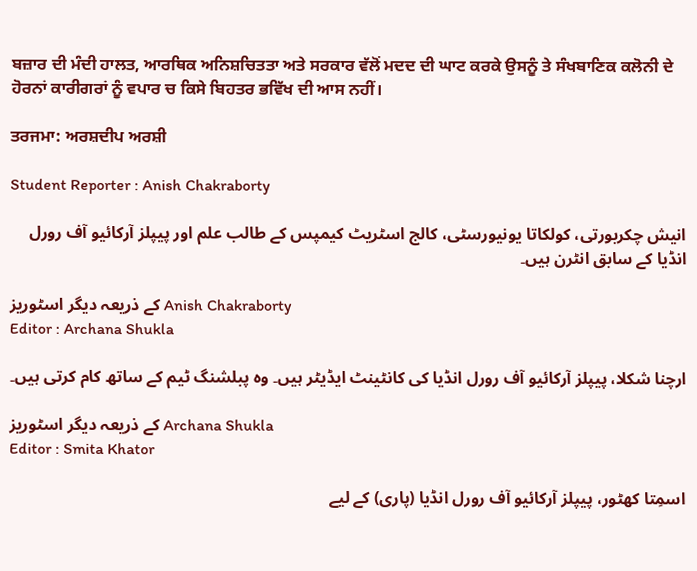ਬਜ਼ਾਰ ਦੀ ਮੰਦੀ ਹਾਲਤ, ਆਰਥਿਕ ਅਨਿਸ਼ਚਿਤਤਾ ਅਤੇ ਸਰਕਾਰ ਵੱਲੋਂ ਮਦਦ ਦੀ ਘਾਟ ਕਰਕੇ ਉਸਨੂੰ ਤੇ ਸੰਖਬਾਣਿਕ ਕਲੋਨੀ ਦੇ ਹੋਰਨਾਂ ਕਾਰੀਗਰਾਂ ਨੂੰ ਵਪਾਰ ਚ ਕਿਸੇ ਬਿਹਤਰ ਭਵਿੱਖ ਦੀ ਆਸ ਨਹੀਂ।

ਤਰਜਮਾ: ਅਰਸ਼ਦੀਪ ਅਰਸ਼ੀ

Student Reporter : Anish Chakraborty

انیش چکربورتی، کولکاتا یونیورسٹی، کالج اسٹریٹ کیمپس کے طالب علم اور پیپلز آرکائیو آف رورل انڈیا کے سابق انٹرن ہیں۔

کے ذریعہ دیگر اسٹوریز Anish Chakraborty
Editor : Archana Shukla

ارچنا شکلا، پیپلز آرکائیو آف رورل انڈیا کی کانٹینٹ ایڈیٹر ہیں۔ وہ پبلشنگ ٹیم کے ساتھ کام کرتی ہیں۔

کے ذریعہ دیگر اسٹوریز Archana Shukla
Editor : Smita Khator

اسمِتا کھٹور، پیپلز آرکائیو آف رورل انڈیا (پاری) کے لیے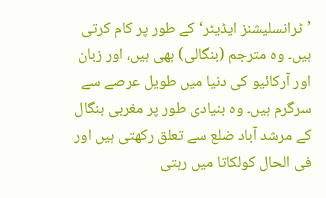’ٹرانسلیشنز ایڈیٹر‘ کے طور پر کام کرتی ہیں۔ وہ مترجم (بنگالی) بھی ہیں، اور زبان اور آرکائیو کی دنیا میں طویل عرصے سے سرگرم ہیں۔ وہ بنیادی طور پر مغربی بنگال کے مرشد آباد ضلع سے تعلق رکھتی ہیں اور فی الحال کولکاتا میں رہتی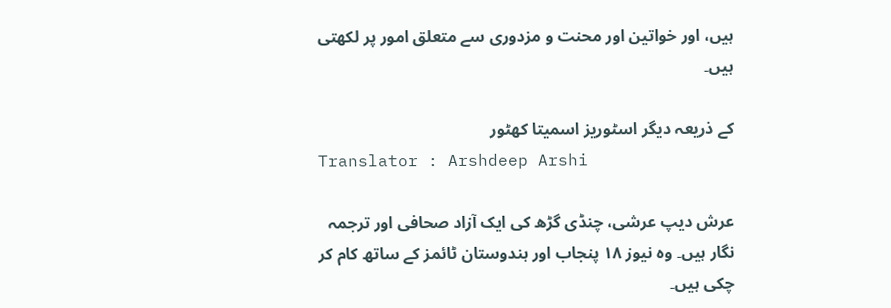ہیں، اور خواتین اور محنت و مزدوری سے متعلق امور پر لکھتی ہیں۔

کے ذریعہ دیگر اسٹوریز اسمیتا کھٹور
Translator : Arshdeep Arshi

عرش دیپ عرشی، چنڈی گڑھ کی ایک آزاد صحافی اور ترجمہ نگار ہیں۔ وہ نیوز ۱۸ پنجاب اور ہندوستان ٹائمز کے ساتھ کام کر چکی ہیں۔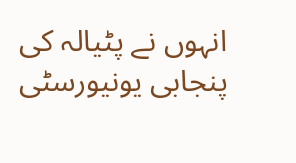انہوں نے پٹیالہ کی پنجابی یونیورسٹی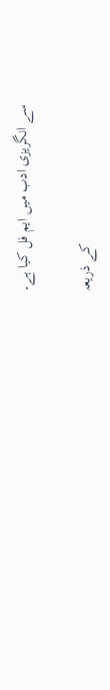سے انگریزی ادب میں ایم فل کیا ہے۔

کے ذریعہ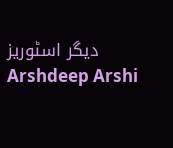دیگر اسٹوریز Arshdeep Arshi